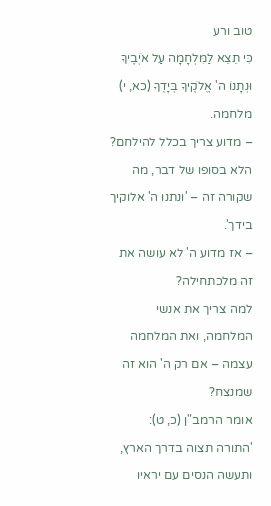טוב ורע
כִּי תֵצֵא לַמִּלְחָמָה עַל אֹיְבֶיךָ וּנְתָנוֹ ה' אֱלֹקֶיךָ בְּיָדֶךָ (כא, י)
מלחמה.
– מדוע צריך בכלל להילחם?
הלא בסופו של דבר, מה שקורה זה – 'ונתנו ה' אלוקיך בידך'.
– אז מדוע ה' לא עושה את זה מלכתחילה?
למה צריך את אנשי המלחמה, ואת המלחמה עצמה – אם רק ה' הוא זה שמנצח?
אומר הרמב"ן (כ, ט):
'התורה תצוה בדרך הארץ, ותעשה הנסים עם יראיו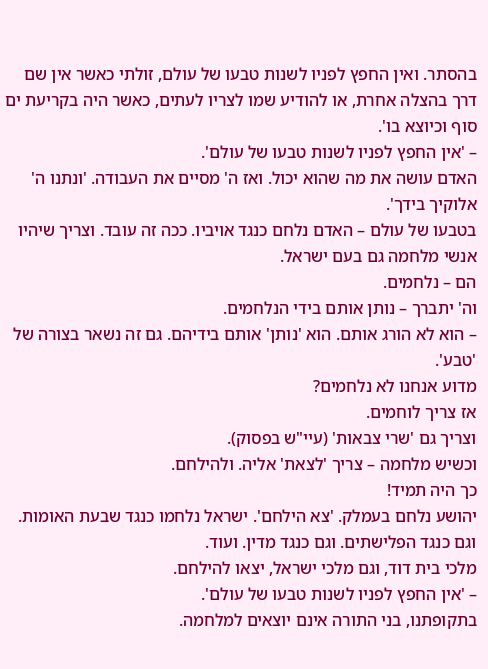בהסתר. ואין החפץ לפניו לשנות טבעו של עולם, זולתי כאשר אין שם דרך בהצלה אחרת, או להודיע שמו לצריו לעתים, כאשר היה בקריעת ים סוף וכיוצא בו'.
– 'אין החפץ לפניו לשנות טבעו של עולם'.
האדם עושה את מה שהוא יכול. ואז ה' מסיים את העבודה. 'ונתנו ה' אלוקיך בידך'.
בטבעו של עולם – האדם נלחם כנגד אויביו. ככה זה עובד. וצריך שיהיו אנשי מלחמה גם בעם ישראל.
הם – נלחמים.
וה' יתברך – נותן אותם בידי הנלחמים.
– הוא לא הורג אותם. הוא 'נותן' אותם בידיהם. גם זה נשאר בצורה של 'טבע'.
מדוע אנחנו לא נלחמים?
אז צריך לוחמים.
וצריך גם 'שרי צבאות' (עיי"ש בפסוק).
וכשיש מלחמה – צריך 'לצאת' אליה. ולהילחם.
כך היה תמיד!
יהושע נלחם בעמלק. 'צא הילחם'. ישראל נלחמו כנגד שבעת האומות. וגם כנגד הפלישתים. וגם כנגד מדין. ועוד.
מלכי בית דוד, וגם מלכי ישראל, יצאו להילחם.
– 'אין החפץ לפניו לשנות טבעו של עולם'.
בתקופתנו, בני התורה אינם יוצאים למלחמה.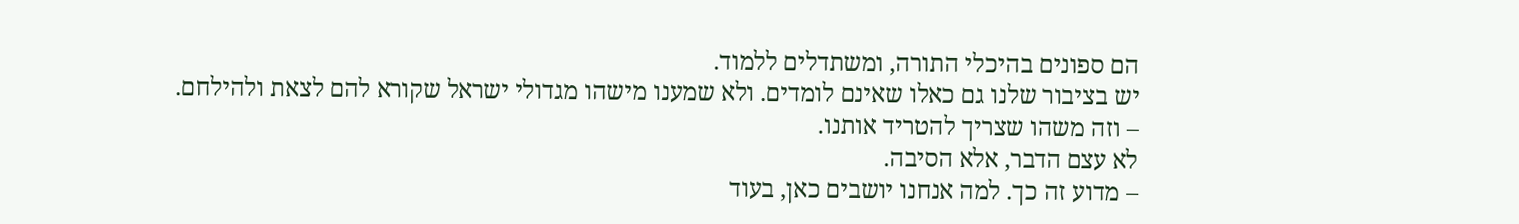הם ספונים בהיכלי התורה, ומשתדלים ללמוד.
יש בציבור שלנו גם כאלו שאינם לומדים. ולא שמענו מישהו מגדולי ישראל שקורא להם לצאת ולהילחם.
– וזה משהו שצריך להטריד אותנו.
לא עצם הדבר, אלא הסיבה.
– מדוע זה כך. למה אנחנו יושבים כאן, בעוד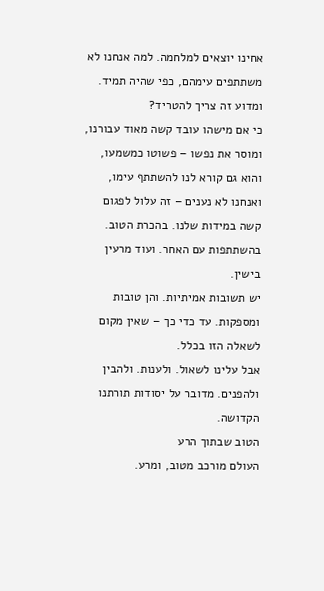אחינו יוצאים למלחמה. למה אנחנו לא משתתפים עימהם, כפי שהיה תמיד.
ומדוע זה צריך להטריד?
כי אם מישהו עובד קשה מאוד עבורנו, ומוסר את נפשו – פשוטו כמשמעו, והוא גם קורא לנו להשתתף עימו, ואנחנו לא נענים – זה עלול לפגום קשה במידות שלנו. בהכרת הטוב. בהשתתפות עם האחר. ועוד מרעין בישין.
יש תשובות אמיתיות. והן טובות ומספקות. עד כדי כך – שאין מקום לשאלה הזו בכלל.
אבל עלינו לשאול. ולענות. ולהבין ולהפנים. מדובר על יסודות תורתנו הקדושה.
הטוב שבתוך הרע
העולם מורכב מטוב, ומרע.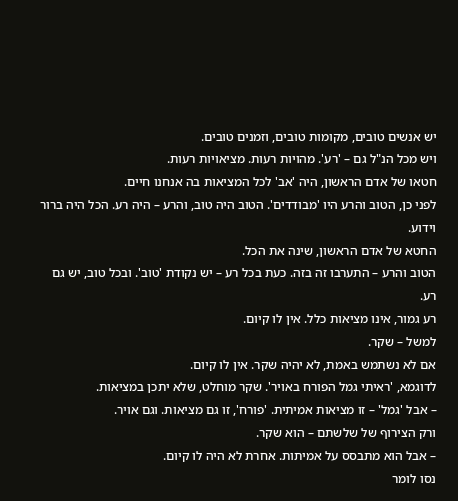יש אנשים טובים, מקומות טובים, וזמנים טובים.
ויש מכל הנ"ל גם – 'רע'. מהויות רעות. מציאויות רעות.
חטאו של אדם הראשון, היה 'אב' לכל המציאות בה אנחנו חיים.
לפני כן, הטוב והרע היו 'מבודדים'. הטוב היה טוב, והרע – היה רע. הכל היה ברור וידוע.
החטא של אדם הראשון, שינה את הכל.
הטוב והרע – התערבו זה בזה. כעת בכל רע – יש נקודת 'טוב'. ובכל טוב, יש גם רע.
רע גמור, אינו מציאות כלל. אין לו קיום.
למשל – שקר.
אם לא נשתמש באמת, לא יהיה שקר. אין לו קיום.
לדוגמא, 'ראיתי גמל הפורח באויר'. שקר מוחלט, שלא יתכן במציאות.
– אבל 'גמל' – זו מציאות אמיתית. 'פורח', זו גם מציאות. וגם אויר.
ורק הצירוף של שלשתם – הוא שקר.
– אבל הוא מתבסס על אמיתות. אחרת לא היה לו קיום.
נסו לומר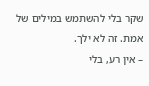שקר בלי להשתמש במילים של אמת. זה לא ילך.
– אין רע, בלי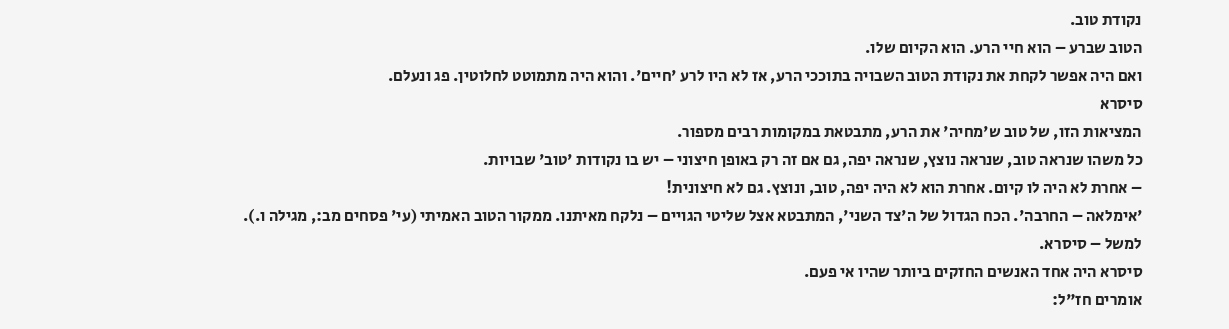נקודת טוב.
הטוב שברע – הוא חיי הרע. הוא הקיום שלו.
ואם היה אפשר לקחת את נקודת הטוב השבויה בתוככי הרע, אז לא היו לרע 'חיים'. והוא היה מתמוטט לחלוטין. פג ונעלם.
סיסרא
המציאות הזו, של טוב ש'מחיה' את הרע, מתבטאת במקומות רבים מספור.
כל משהו שנראה טוב, שנראה נוצץ, שנראה יפה, גם אם זה רק באופן חיצוני – יש בו נקודות 'טוב' שבויות.
– אחרת לא היה לו קיום. אחרת הוא לא היה יפה, טוב, ונוצץ. גם לא חיצונית!
'אימלאה – החרבה'. הכח הגדול של ה'צד השני', המתבטא אצל שליטי הגויים – נלקח מאיתנו. ממקור הטוב האמיתי (עי' פסחים מב:, מגילה ו.).
למשל – סיסרא.
סיסרא היה אחד האנשים החזקים ביותר שהיו אי פעם.
אומרים חז"ל: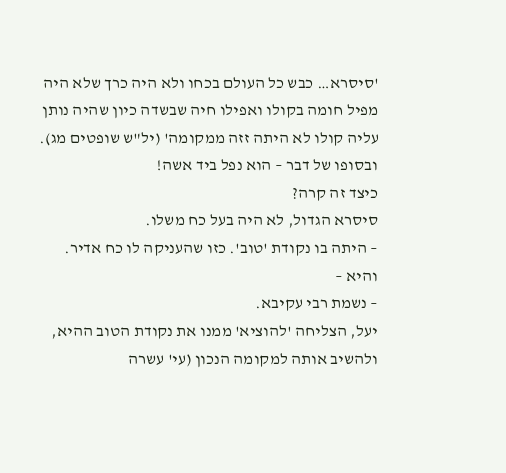'סיסרא… כבש כל העולם בכחו ולא היה כרך שלא היה מפיל חומה בקולו ואפילו חיה שבשדה כיון שהיה נותן עליה קולו לא היתה זזה ממקומה' (יל"ש שופטים מג).
ובסופו של דבר – הוא נפל ביד אשה!
כיצד זה קרה?
סיסרא הגדול, לא היה בעל כח משלו.
– היתה בו נקודת 'טוב'. כזו שהעניקה לו כח אדיר.
והיא –
– נשמת רבי עקיבא.
יעל, הצליחה 'להוציא' ממנו את נקודת הטוב ההיא, ולהשיב אותה למקומה הנכון (עי' עשרה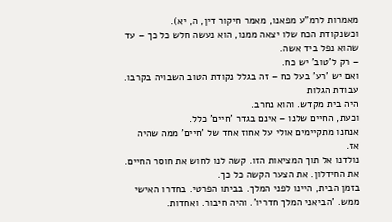מאמרות לרמ"ע מפאנו, מאמר חיקור דין, ה, יא).
וכשנקודת הכח שלו יצאה ממנו, הוא נעשה חלש כל כך – עד שהוא נפל ביד אשה.
– רק ל'טוב' יש כח.
ואם יש 'רע' בעל כח – זה בגלל נקודת הטוב השבויה בקרבו.
עבודת הגלות
היה בית מקדש. והוא נחרב.
וכעת, החיים שלנו – אינם בגדר 'חיים' כלל.
אנחנו מתקיימים אולי על אחוז אחד של 'חיים' ממה שהיה אז.
נולדנו אל תוך המציאות הזו. קשה לנו לחוש את חוסר החיים. את החידלון. את הצער הקשה כל כך.
בזמן הבית, היינו לפני המלך. בביתו הפרטי. בחדרו האישי ממש. 'הביאני המלך חדריו'. והיה חיבור. ואחדות.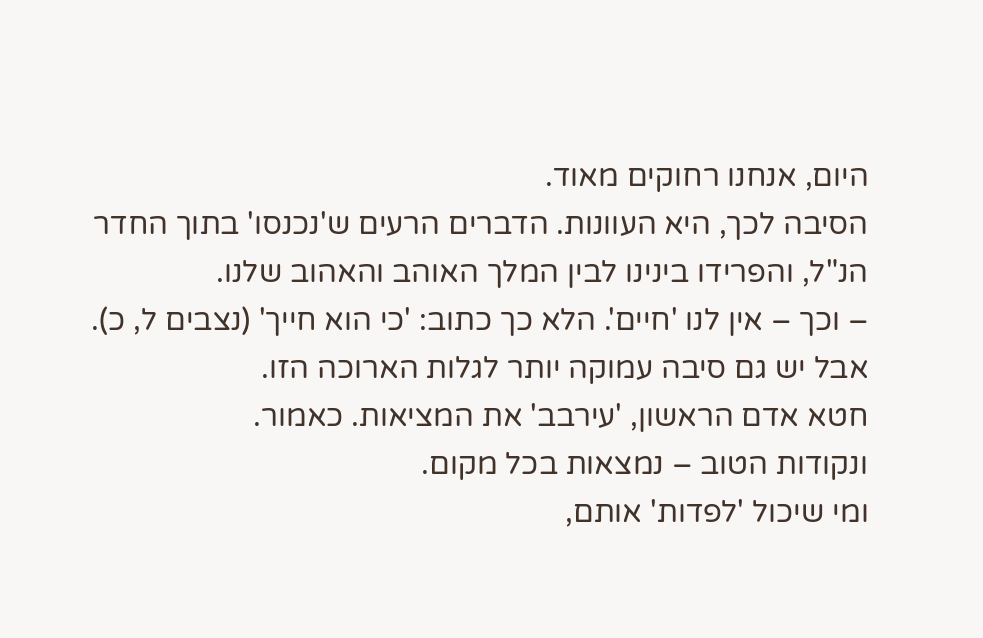היום, אנחנו רחוקים מאוד.
הסיבה לכך, היא העוונות. הדברים הרעים ש'נכנסו' בתוך החדר הנ"ל, והפרידו בינינו לבין המלך האוהב והאהוב שלנו.
– וכך – אין לנו 'חיים'. הלא כך כתוב: 'כי הוא חייך' (נצבים ל, כ).
אבל יש גם סיבה עמוקה יותר לגלות הארוכה הזו.
חטא אדם הראשון, 'עירבב' את המציאות. כאמור.
ונקודות הטוב – נמצאות בכל מקום.
ומי שיכול 'לפדות' אותם,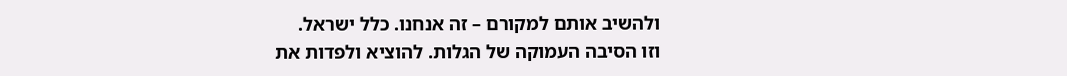ולהשיב אותם למקורם – זה אנחנו. כלל ישראל.
וזו הסיבה העמוקה של הגלות. להוציא ולפדות את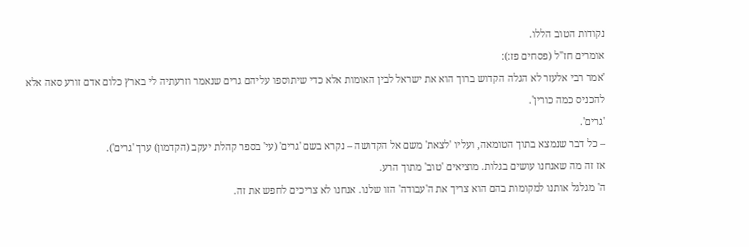נקודות הטוב הללו.
אומרים חז"ל (פסחים פז:):
'אמר רבי אלעזר לא הגלה הקדוש ברוך הוא את ישראל לבין האומות אלא כדי שיתוספו עליהם גרים שנאמר וזרעתיה לי בארץ כלום אדם זורע סאה אלא להכניס כמה כורין'.
'גרים'.
– כל דבר שנמצא בתוך הטומאה, ועליו 'לצאת' משם אל הקדושה – נקרא בשם 'גרים' (עי' בספר קהלת יעקב (הקדמון) ערך 'גרים').
אז זה מה שאנחנו עושים בגלות. מוציאים 'טוב' מתוך הרע.
ה' מגלגל אותנו למקומות בהם הוא צריך את ה'עבודה' הזו שלנו. אנחנו לא צריכים לחפש את זה.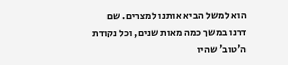הוא למשל הביא אותנו למצרים. שם דרנו במשך כמה מאות שנים, וכל נקודת ה'טוב' שהיו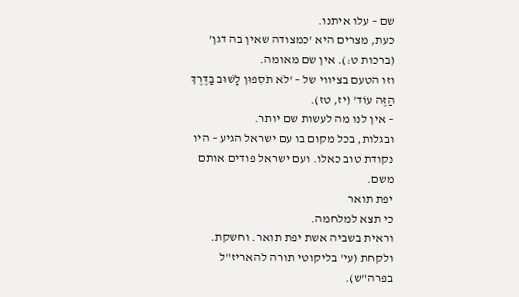שם – עלו איתנו.
כעת, מצרים היא 'כמצודה שאין בה דגן' (ברכות ט:). אין שם מאומה.
וזו הטעם בציווי של – 'לֹא תֹסִפוּן לָשׁוּב בַּדֶּרֶךְ הַזֶּה עוֹד' (יז, טז).
– אין לנו מה לעשות שם יותר.
ובגלות, בכל מקום בו עם ישראל הגיע – היו נקודת טוב כאלו. ועם ישראל פודים אותם משם.
יפת תואר
כי תצא למלחמה.
וראית בשביה אשת יפת תואר. וחשקת. ולקחת (עי' בליקוטי תורה להאריז"ל בפרה"ש).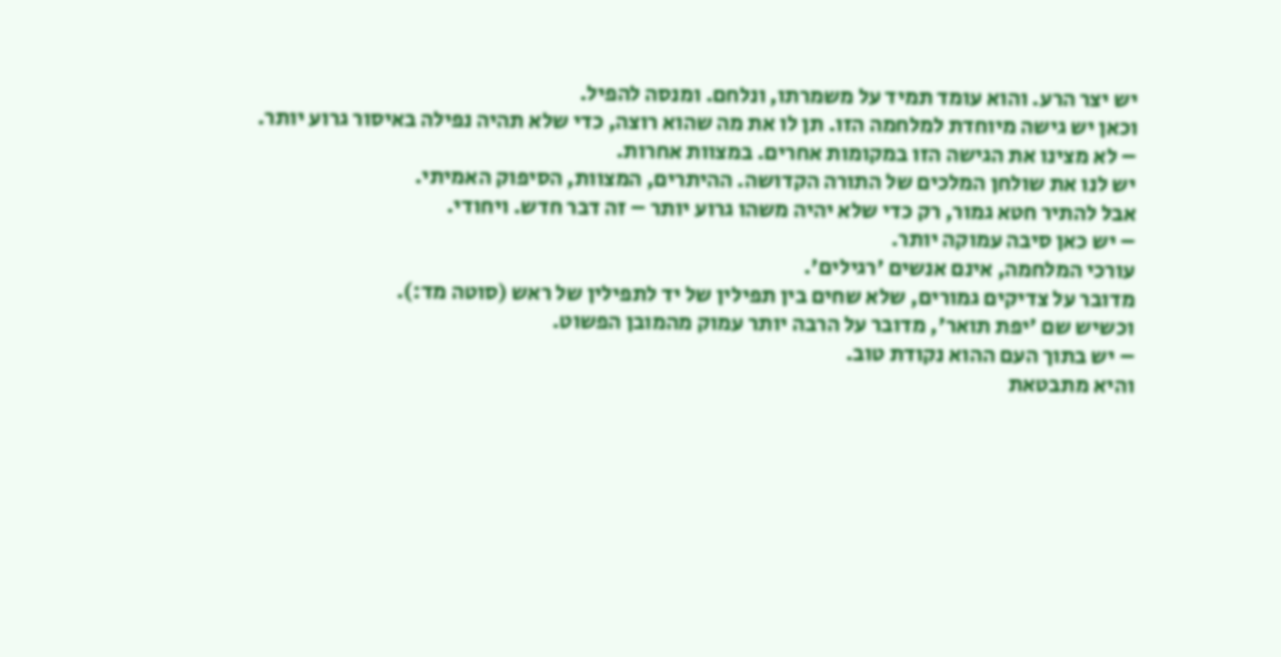יש יצר הרע. והוא עומד תמיד על משמרתו, ונלחם. ומנסה להפיל.
וכאן יש גישה מיוחדת למלחמה הזו. תן לו את מה שהוא רוצה, כדי שלא תהיה נפילה באיסור גרוע יותר.
– לא מצינו את הגישה הזו במקומות אחרים. במצוות אחרות.
יש לנו את שולחן המלכים של התורה הקדושה. ההיתרים, המצוות, הסיפוק האמיתי.
אבל להתיר חטא גמור, רק כדי שלא יהיה משהו גרוע יותר – זה דבר חדש. ויחודי.
– יש כאן סיבה עמוקה יותר.
עורכי המלחמה, אינם אנשים 'רגילים'.
מדובר על צדיקים גמורים, שלא שחים בין תפילין של יד לתפילין של ראש (סוטה מד:).
וכשיש שם 'יפת תואר', מדובר על הרבה יותר עמוק מהמובן הפשוט.
– יש בתוך העם ההוא נקודת טוב.
והיא מתבטאת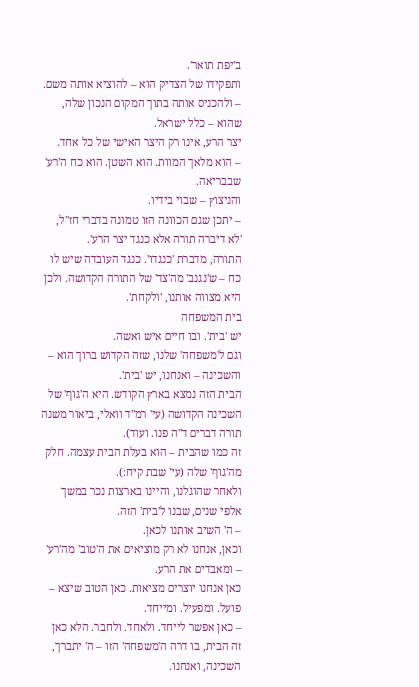ב'יפת תואר'.
ותפקידו של הצדיק הוא – להוציא אותה משם.
– ולהכניס אותה בתוך המקום הנכון שלה, שהוא – כלל ישראל.
יצר הרע, אינו רק היצר האישי של כל אחד.
– הוא מלאך המוות. הוא השטן. הוא כח ה'רע' שבבריאה.
והניצוץ – שבוי בידיו.
– יתכן שגם הכוונה הזו טמונה בדברי חז"ל, 'לא דיברה תורה אלא כנגד יצר הרע'.
התורה, מדברת 'כנגדו'. כנגד העובדה שיש לו כח – ש'נגנב' מה'צד' של התורה הקדושה. ולכן היא מצווה אותנו, 'ולקחת'.
בית המשפחה
יש 'בית'. ובו חיים איש ואשה.
וגם ל'משפחה' שלנו, שזה הקדוש ברוך הוא – והשכינה – ואנחנו, יש 'בית'.
הבית הזה נמצא בארץ הקודש. היא ה'גוף' של השכינה הקדושה (עי' רמ"ד וואלי, ביאור משנה תורה דברים ד"ה פנו. ועוד).
זה כמו שהבית – הוא בעלת הבית עצמה. חלק מה'גוף' שלה (עי' שבת קיח:).
ולאחר שהוגלנו, והיינו בארצות נכר במשך אלפי שנים, שבנו ל'בית' הזה.
– ה' השיב אותנו לכאן.
וכאן, אנחנו לא רק מוציאים את ה'טוב' מה'רע' – ומאבדים את הרע.
כאן אנחנו יוצרים מציאות. כאן הטוב שיצא – פועל. ומפעיל. ומייחד.
– כאן אפשר לייחד. ולאחד. ולחבר. הלא כאן זה הבית, בו דרה ה'משפחה' הזו – ה' יתברך, השכינה, ואנחנו.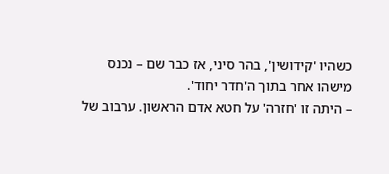כשהיו 'קידושין', בהר סיני, אז כבר שם – נכנס מישהו אחר בתוך ה'חדר יחוד'.
– היתה זו 'חזרה' על חטא אדם הראשון. ערבוב של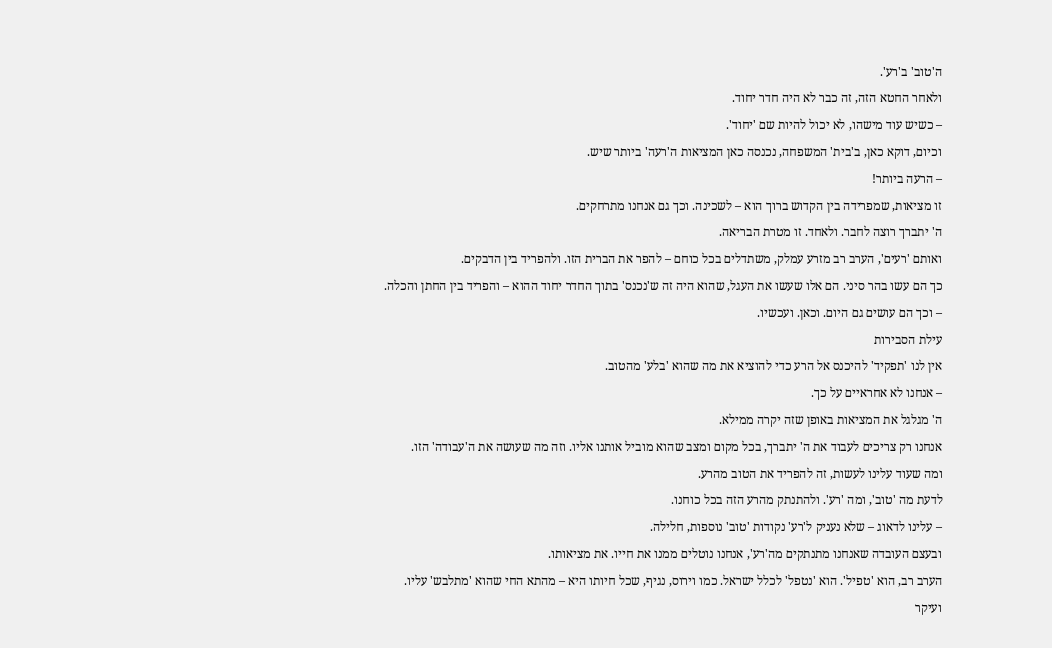ה'טוב' ב'רע'.
ולאחר החטא הזה, זה כבר לא היה חדר יחוד.
– כשיש עוד מישהו, לא יכול להיות שם 'יחוד'.
וכיום, דוקא כאן, ב'בית' המשפחה, נכנסה כאן המציאות ה'רעה' ביותר שיש.
– הרעה ביותר!
זו מציאות, שמפרידה בין הקדוש ברוך הוא – לשכינה. וכך גם אנחנו מתרחקים.
ה' יתברך רוצה לחבר. ולאחד. זו מטרת הבריאה.
ואותם 'רעים', הערב רב מזרע עמלק, משתדלים בכל כוחם – להפר את הברית הזו. ולהפריד בין הדבקים.
כך הם עשו בהר סיני. הם אלו שעשו את העגל, שהוא היה זה ש'נכנס' בתוך החדר יחוד ההוא – והפריד בין החתן והכלה.
– וכך הם עושים גם היום. וכאן. ועכשיו.
עילת הסבירות
אין לנו 'תפקיד' להיכנס אל הרע כדי להוציא את מה שהוא 'בלע' מהטוב.
– אנחנו לא אחראיים על כך.
ה' מגלגל את המציאות באופן שזה יקרה ממילא.
אנחנו רק צריכים לעבוד את ה' יתברך, בכל מקום ומצב שהוא מוביל אותנו אליו. וזה מה שעושה את ה'עבודה' הזו.
ומה שעוד עלינו לעשות, זה להפריד את הטוב מהרע.
לדעת מה 'טוב', ומה 'רע'. ולהתנתק מהרע הזה בכל כוחנו.
– עלינו לדאוג – שלא נעניק ל'רע' נקודות 'טוב' נוספות, חלילה.
ובעצם העובדה שאנחנו מתנתקים מה'רע', אנחנו נוטלים ממנו את חייו. את מציאותו.
הערב רב, הוא 'טפיל'. הוא 'נטפל' לכלל ישראל. כמו וירוס, נגיף, שכל חיותו היא – מהתא החי שהוא 'מתלבש' עליו.
ועיקר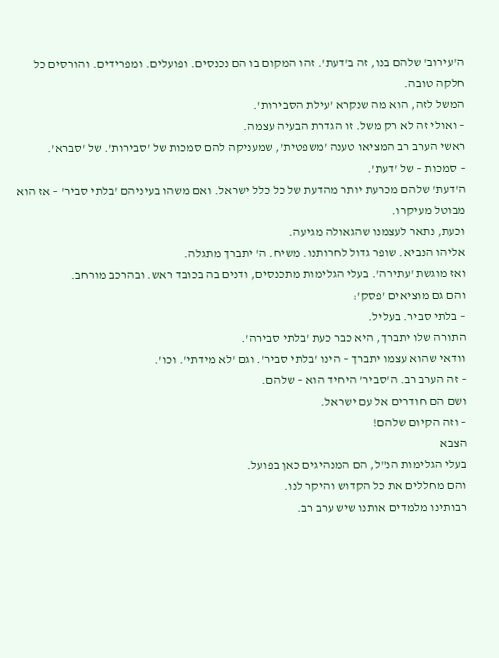ה'עירוב' שלהם בנו, זה ב'דעת'. זהו המקום בו הם נכנסים. ופועלים. ומפרידים. והורסים כל חלקה טובה.
המשל לזה, הוא מה שנקרא 'עילת הסבירות'.
– ואולי זה לא רק משל. זו הגדרת הבעיה עצמה.
ראשי הערב רב המציאו טענה 'משפטית', שמעניקה להם סמכות של 'סבירות'. של 'סברא'.
– סמכות – של 'דעת'.
ה'דעת' שלהם מכרעת יותר מהדעת של כל כלל ישראל. ואם משהו בעיניהם 'בלתי סביר' – אז הוא מבוטל מעיקרו.
וכעת, נתאר לעצמנו שהגאולה מגיעה.
אליהו הנביא. שופר גדול לחרותנו. משיח. ה' יתברך מתגלה.
ואז מוגשת 'עתירה'. בעלי הגלימות מתכנסים, ודנים בה בכובד ראש. ובהרכב מורחב.
והם גם מוציאים 'פסק':
– בלתי סביר. בעליל.
התורה שלו יתברך, היא כבר כעת 'בלתי סבירה'.
וודאי שהוא עצמו יתברך – הינו 'בלתי סביר'. וגם 'לא מידתי'. וכו'.
– זה הערב רב. ה'סביר' היחיד הוא – שלהם.
ושם הם חודרים אל עם ישראל.
– וזה הקיום שלהם!
הצבא
בעלי הגלימות הנ"ל, הם המנהיגים כאן בפועל.
והם מחללים את כל הקדוש והיקר לנו.
רבותינו מלמדים אותנו שיש ערב רב.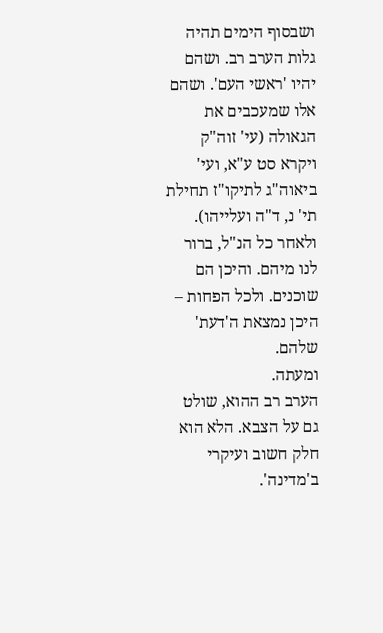ושבסוף הימים תהיה גלות הערב רב. ושהם יהיו 'ראשי העם'. ושהם אלו שמעכבים את הגאולה (עי' זוה"ק ויקרא סט ע"א, ועי' ביאוה"ג לתיקו"ז תחילת תי' נ, ד"ה ועלייהו).
ולאחר כל הנ"ל, ברור לנו מיהם. והיכן הם שוכנים. ולכל הפחות – היכן נמצאת ה'דעת' שלהם.
ומעתה.
הערב רב ההוא, שולט גם על הצבא. הלא הוא חלק חשוב ועיקרי ב'מדינה'.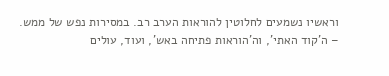וראשיו נשמעים לחלוטין להוראות הערב רב. במסירות נפש של ממש.
– ה'קוד האתי', וה'הוראות פתיחה באש', ועוד, עולים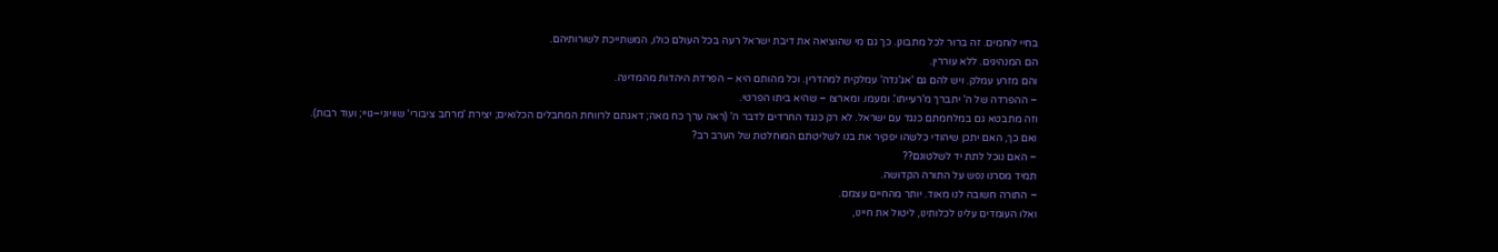בחיי לוחמים. זה ברור לכל מתבונן. כך גם מי שהוציאה את דיבת ישראל רעה בכל העולם כולו, המשתייכת לשורותיהם.
הם המנהיגים. ללא עוררין.
והם מזרע עמלק. ויש להם גם 'אג'נדה' עמלקית למהדרין. וכל מהותם היא – הפרדת היהדות מהמדינה.
– ההפרדה של ה' יתברך מ'רעייתו'. ומעמו. ומארצו – שהיא ביתו הפרטי.
וזה מתבטא גם במלחמתם כנגד עם ישראל. לא רק כנגד החרדים לדבר ה' (ראה ערך כח מאה; דאגתם לרווחת המחבלים הכלואים; יצירת 'מרחב ציבורי' שוויוני–גויי; ועוד רבות).
ואם כך, האם יתכן שיהודי כלשהו יפקיר את בנו לשליטתם המוחלטת של הערב רב?
– האם נוכל לתת יד לשלטונם??
תמיד מסרנו נפש על התורה הקדושה.
– התורה חשובה לנו מאוד. יותר מהחיים עצמם.
ואלו העומדים עלינו לכלותינו, ליטול את חיינו,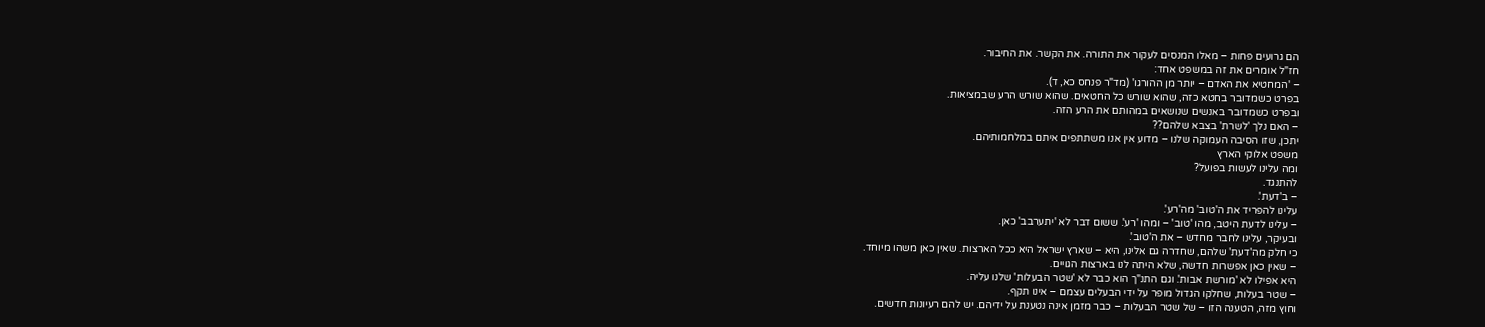הם גרועים פחות – מאלו המנסים לעקור את התורה. את הקשר. את החיבור.
חז"ל אומרים את זה במשפט אחד:
– 'המחטיא את האדם – יותר מן ההורגו' (מד"ר פנחס כא, ד).
בפרט כשמדובר בחטא כזה, שהוא שורש כל החטאים. שהוא שורש הרע שבמציאות.
ובפרט כשמדובר באנשים שנושאים במהותם את הרע הזה.
– האם נלך 'לשרת' בצבא שלהם??
יתכן, שזו הסיבה העמוקה שלנו – מדוע אין אנו משתתפים איתם במלחמותיהם.
משפט אלוקי הארץ
ומה עלינו לעשות בפועל?
להתנגד.
– ב'דעת'.
עלינו להפריד את ה'טוב' מה'רע'.
– עלינו לדעת היטב, מהו 'טוב' – ומהו 'רע'. ששום דבר לא 'יתערבב' כאן.
ובעיקר, עלינו לחבר מחדש – את ה'טוב'.
כי חלק מה'דעת' שלהם, שחדרה גם אלינו, היא – שארץ ישראל היא ככל הארצות. שאין כאן משהו מיוחד.
– שאין כאן אפשרות חדשה, שלא היתה לנו בארצות הגויים.
היא אפילו לא 'מורשת אבות'. וגם התנ"ך הוא כבר לא 'שטר הבעלות' שלנו עליה.
– שטר בעלות, שחלקו הגדול מופר על ידי הבעלים עצמם – אינו תקף.
וחוץ מזה, הטענה הזו – של שטר הבעלות – כבר מזמן אינה נטענת על ידיהם. יש להם רעיונות חדשים.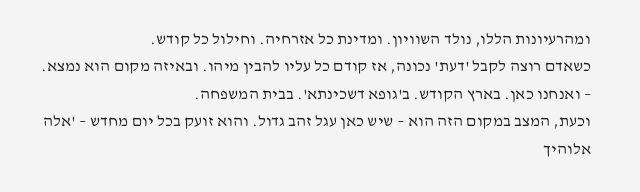ומהרעיונות הללו, נולד השוויון. ומדינת כל אזרחיה. וחילול כל קודש.
כשאדם רוצה לקבל 'דעת' נכונה, אז קודם כל עליו להבין מיהו. ובאיזה מקום הוא נמצא.
– ואנחנו כאן. בארץ הקודש. ב'גופא דשכינתא'. בבית המשפחה.
וכעת, המצב במקום הזה הוא – שיש כאן עגל זהב גדול. והוא זועק בכל יום מחדש – 'אלה אלוהיך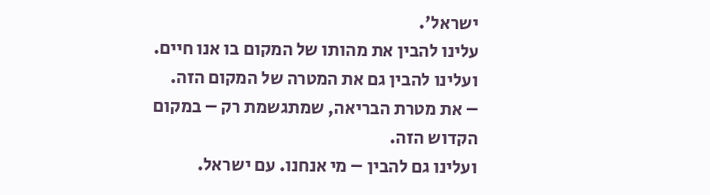ישראל'.
עלינו להבין את מהותו של המקום בו אנו חיים.
ועלינו להבין גם את המטרה של המקום הזה.
– את מטרת הבריאה, שמתגשמת רק – במקום הקדוש הזה.
ועלינו גם להבין – מי אנחנו. עם ישראל.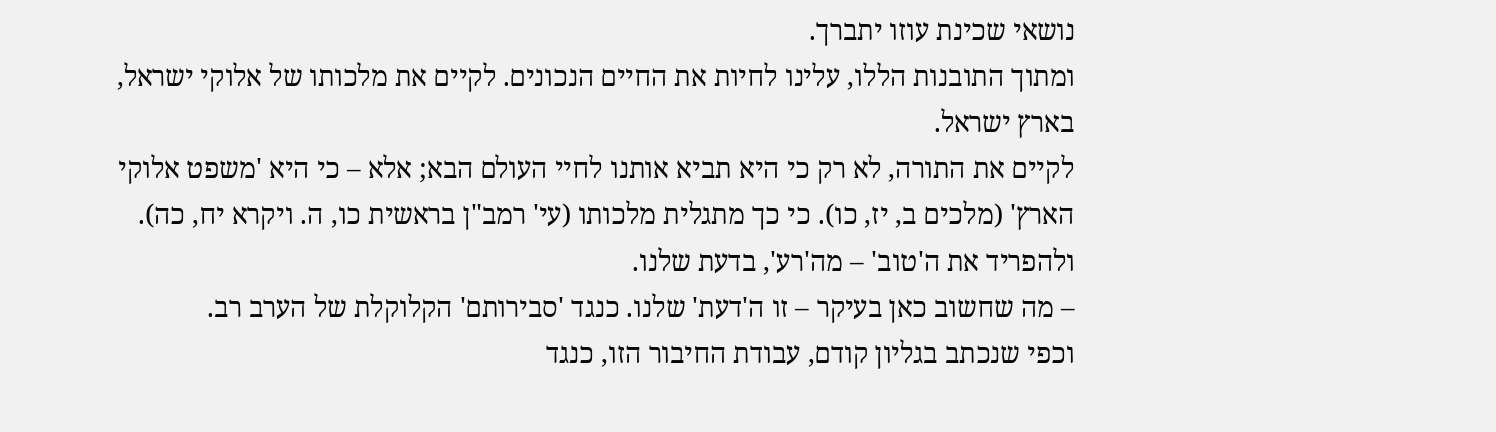נושאי שכינת עוזו יתברך.
ומתוך התובנות הללו, עלינו לחיות את החיים הנכונים. לקיים את מלכותו של אלוקי ישראל, בארץ ישראל.
לקיים את התורה, לא רק כי היא תביא אותנו לחיי העולם הבא; אלא – כי היא 'משפט אלוקי הארץ' (מלכים ב, יז, כו). כי כך מתגלית מלכותו (עי' רמב"ן בראשית כו, ה. ויקרא יח, כה).
ולהפריד את ה'טוב' – מה'רע', בדעת שלנו.
– מה שחשוב כאן בעיקר – זו ה'דעת' שלנו. כנגד 'סבירותם' הקלוקלת של הערב רב.
וכפי שנכתב בגליון קודם, עבודת החיבור הזו, כנגד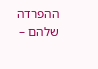ההפרדה שלהם –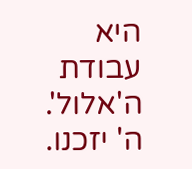היא עבודת ה'אלול'.
ה' יזכנו.